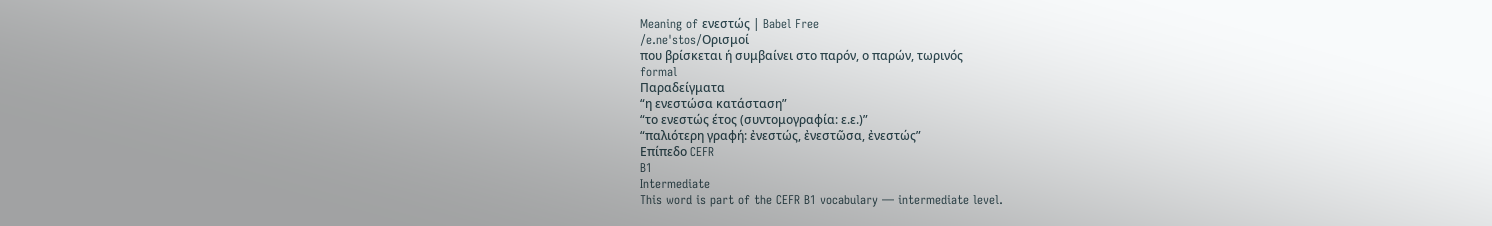Meaning of ενεστώς | Babel Free
/e.neˈstos/Ορισμοί
που βρίσκεται ή συμβαίνει στο παρόν, ο παρών, τωρινός
formal
Παραδείγματα
“η ενεστώσα κατάσταση”
“το ενεστώς έτος (συντομογραφία: ε.ε.)”
“παλιότερη γραφή: ἐνεστώς, ἐνεστῶσα, ἐνεστώς”
Επίπεδο CEFR
B1
Intermediate
This word is part of the CEFR B1 vocabulary — intermediate level.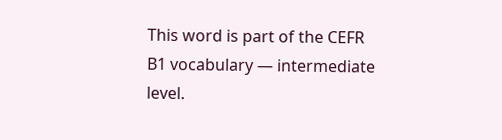This word is part of the CEFR B1 vocabulary — intermediate level.